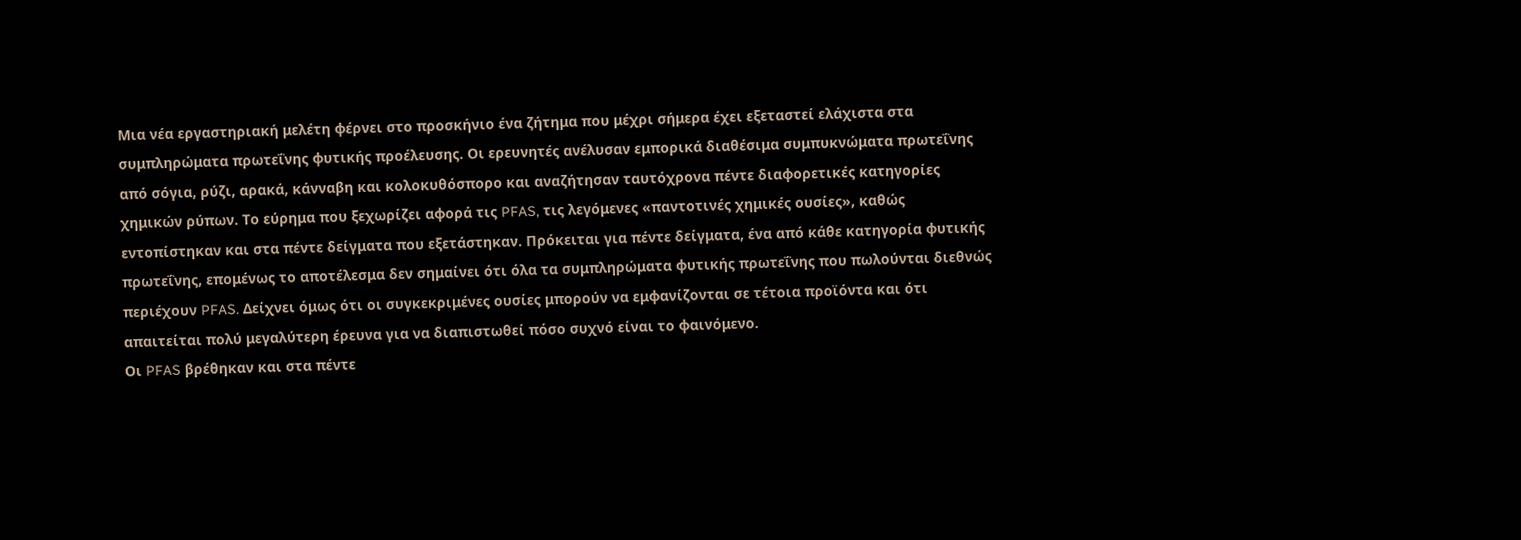Μια νέα εργαστηριακή μελέτη φέρνει στο προσκήνιο ένα ζήτημα που μέχρι σήμερα έχει εξεταστεί ελάχιστα στα συμπληρώματα πρωτεΐνης φυτικής προέλευσης. Οι ερευνητές ανέλυσαν εμπορικά διαθέσιμα συμπυκνώματα πρωτεΐνης από σόγια, ρύζι, αρακά, κάνναβη και κολοκυθόσπορο και αναζήτησαν ταυτόχρονα πέντε διαφορετικές κατηγορίες χημικών ρύπων. Το εύρημα που ξεχωρίζει αφορά τις PFAS, τις λεγόμενες «παντοτινές χημικές ουσίες», καθώς εντοπίστηκαν και στα πέντε δείγματα που εξετάστηκαν. Πρόκειται για πέντε δείγματα, ένα από κάθε κατηγορία φυτικής πρωτεΐνης, επομένως το αποτέλεσμα δεν σημαίνει ότι όλα τα συμπληρώματα φυτικής πρωτεΐνης που πωλούνται διεθνώς περιέχουν PFAS. Δείχνει όμως ότι οι συγκεκριμένες ουσίες μπορούν να εμφανίζονται σε τέτοια προϊόντα και ότι απαιτείται πολύ μεγαλύτερη έρευνα για να διαπιστωθεί πόσο συχνό είναι το φαινόμενο.
Οι PFAS βρέθηκαν και στα πέντε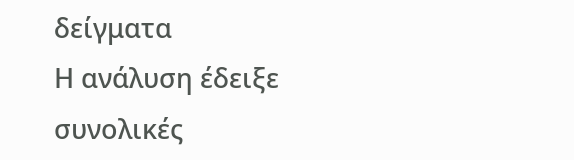δείγματα
Η ανάλυση έδειξε συνολικές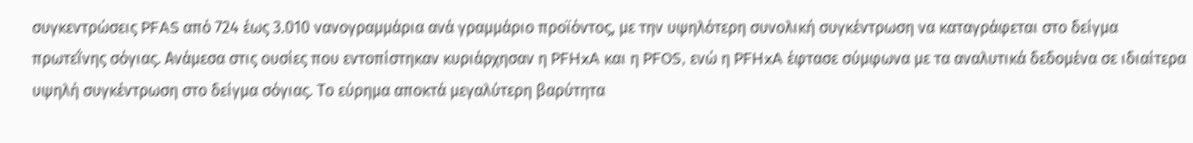συγκεντρώσεις PFAS από 724 έως 3.010 νανογραμμάρια ανά γραμμάριο προϊόντος, με την υψηλότερη συνολική συγκέντρωση να καταγράφεται στο δείγμα πρωτεΐνης σόγιας. Ανάμεσα στις ουσίες που εντοπίστηκαν κυριάρχησαν η PFHxA και η PFOS, ενώ η PFHxA έφτασε σύμφωνα με τα αναλυτικά δεδομένα σε ιδιαίτερα υψηλή συγκέντρωση στο δείγμα σόγιας. Το εύρημα αποκτά μεγαλύτερη βαρύτητα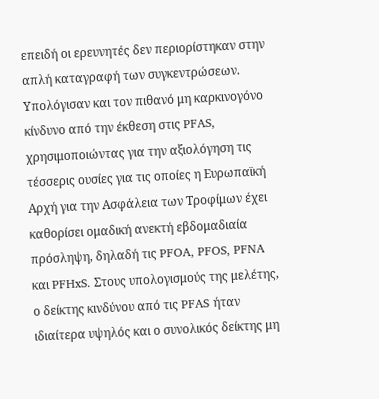επειδή οι ερευνητές δεν περιορίστηκαν στην απλή καταγραφή των συγκεντρώσεων. Υπολόγισαν και τον πιθανό μη καρκινογόνο κίνδυνο από την έκθεση στις PFAS, χρησιμοποιώντας για την αξιολόγηση τις τέσσερις ουσίες για τις οποίες η Ευρωπαϊκή Αρχή για την Ασφάλεια των Τροφίμων έχει καθορίσει ομαδική ανεκτή εβδομαδιαία πρόσληψη, δηλαδή τις PFOA, PFOS, PFNA και PFHxS. Στους υπολογισμούς της μελέτης, ο δείκτης κινδύνου από τις PFAS ήταν ιδιαίτερα υψηλός και ο συνολικός δείκτης μη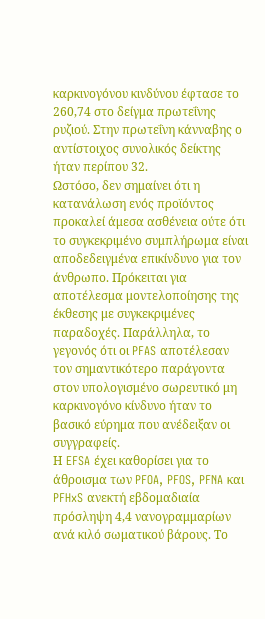καρκινογόνου κινδύνου έφτασε το 260,74 στο δείγμα πρωτεΐνης ρυζιού. Στην πρωτεΐνη κάνναβης ο αντίστοιχος συνολικός δείκτης ήταν περίπου 32.
Ωστόσο, δεν σημαίνει ότι η κατανάλωση ενός προϊόντος προκαλεί άμεσα ασθένεια ούτε ότι το συγκεκριμένο συμπλήρωμα είναι αποδεδειγμένα επικίνδυνο για τον άνθρωπο. Πρόκειται για αποτέλεσμα μοντελοποίησης της έκθεσης με συγκεκριμένες παραδοχές. Παράλληλα, το γεγονός ότι οι PFAS αποτέλεσαν τον σημαντικότερο παράγοντα στον υπολογισμένο σωρευτικό μη καρκινογόνο κίνδυνο ήταν το βασικό εύρημα που ανέδειξαν οι συγγραφείς.
Η EFSA έχει καθορίσει για το άθροισμα των PFOA, PFOS, PFNA και PFHxS ανεκτή εβδομαδιαία πρόσληψη 4,4 νανογραμμαρίων ανά κιλό σωματικού βάρους. Το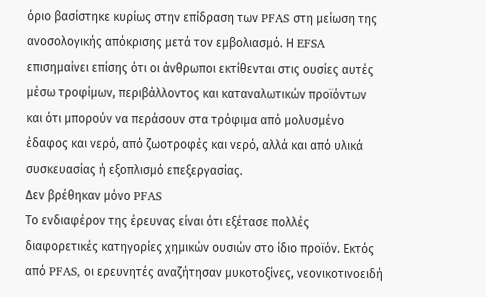όριο βασίστηκε κυρίως στην επίδραση των PFAS στη μείωση της ανοσολογικής απόκρισης μετά τον εμβολιασμό. Η EFSA επισημαίνει επίσης ότι οι άνθρωποι εκτίθενται στις ουσίες αυτές μέσω τροφίμων, περιβάλλοντος και καταναλωτικών προϊόντων και ότι μπορούν να περάσουν στα τρόφιμα από μολυσμένο έδαφος και νερό, από ζωοτροφές και νερό, αλλά και από υλικά συσκευασίας ή εξοπλισμό επεξεργασίας.
Δεν βρέθηκαν μόνο PFAS
Το ενδιαφέρον της έρευνας είναι ότι εξέτασε πολλές διαφορετικές κατηγορίες χημικών ουσιών στο ίδιο προϊόν. Εκτός από PFAS, οι ερευνητές αναζήτησαν μυκοτοξίνες, νεονικοτινοειδή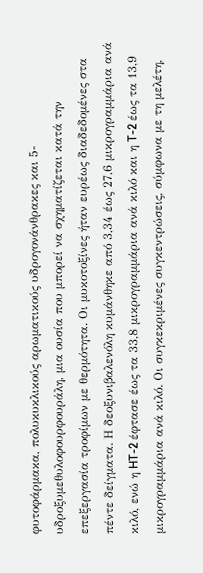φυτοφάρμακα, πολυκυκλικούς αρωματικούς υδρογονάνθρακες και 5-υδροξυμεθυλοφουρφουράλη, μια ουσία που μπορεί να σχηματίζεται κατά την επεξεργασία τροφίμων με θερμότητα. Οι μυκοτοξίνες ήταν ευρέως διαδεδομένες στα πέντε δείγματα. Η δεοξυνιβαλενόλη κυμάνθηκε από 3,34 έως 27,6 μικρογραμμάρια ανά κιλό, ενώ η HT-2 έφτασε έως τα 33,8 μικρογραμμάρια ανά κιλό και η T-2 έως τα 13,9 μικρογραμμάρια ανά κιλό. Οι συγκεκριμένες συγκεντρώσεις, σύμφωνα με τη μελέτη,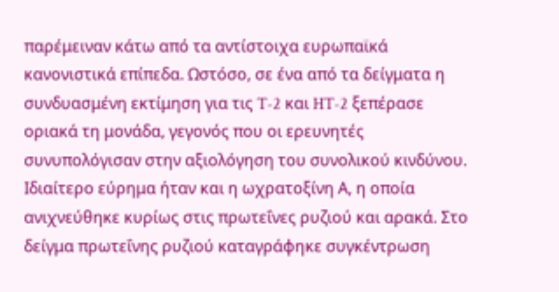παρέμειναν κάτω από τα αντίστοιχα ευρωπαϊκά κανονιστικά επίπεδα. Ωστόσο, σε ένα από τα δείγματα η συνδυασμένη εκτίμηση για τις T-2 και HT-2 ξεπέρασε οριακά τη μονάδα, γεγονός που οι ερευνητές συνυπολόγισαν στην αξιολόγηση του συνολικού κινδύνου.
Ιδιαίτερο εύρημα ήταν και η ωχρατοξίνη Α, η οποία ανιχνεύθηκε κυρίως στις πρωτεΐνες ρυζιού και αρακά. Στο δείγμα πρωτεΐνης ρυζιού καταγράφηκε συγκέντρωση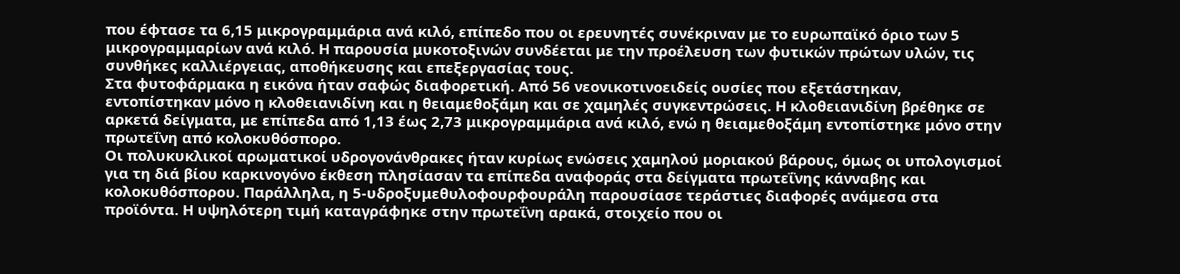που έφτασε τα 6,15 μικρογραμμάρια ανά κιλό, επίπεδο που οι ερευνητές συνέκριναν με το ευρωπαϊκό όριο των 5 μικρογραμμαρίων ανά κιλό. Η παρουσία μυκοτοξινών συνδέεται με την προέλευση των φυτικών πρώτων υλών, τις συνθήκες καλλιέργειας, αποθήκευσης και επεξεργασίας τους.
Στα φυτοφάρμακα η εικόνα ήταν σαφώς διαφορετική. Από 56 νεονικοτινοειδείς ουσίες που εξετάστηκαν, εντοπίστηκαν μόνο η κλοθειανιδίνη και η θειαμεθοξάμη και σε χαμηλές συγκεντρώσεις. Η κλοθειανιδίνη βρέθηκε σε αρκετά δείγματα, με επίπεδα από 1,13 έως 2,73 μικρογραμμάρια ανά κιλό, ενώ η θειαμεθοξάμη εντοπίστηκε μόνο στην πρωτεΐνη από κολοκυθόσπορο.
Οι πολυκυκλικοί αρωματικοί υδρογονάνθρακες ήταν κυρίως ενώσεις χαμηλού μοριακού βάρους, όμως οι υπολογισμοί για τη διά βίου καρκινογόνο έκθεση πλησίασαν τα επίπεδα αναφοράς στα δείγματα πρωτεΐνης κάνναβης και κολοκυθόσπορου. Παράλληλα, η 5-υδροξυμεθυλοφουρφουράλη παρουσίασε τεράστιες διαφορές ανάμεσα στα προϊόντα. Η υψηλότερη τιμή καταγράφηκε στην πρωτεΐνη αρακά, στοιχείο που οι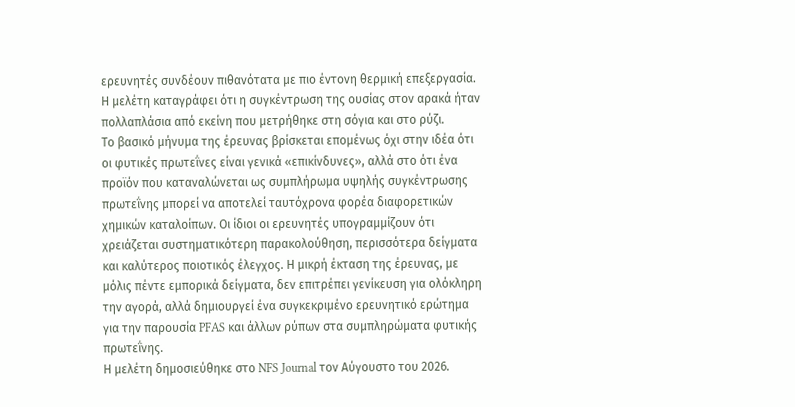ερευνητές συνδέουν πιθανότατα με πιο έντονη θερμική επεξεργασία. Η μελέτη καταγράφει ότι η συγκέντρωση της ουσίας στον αρακά ήταν πολλαπλάσια από εκείνη που μετρήθηκε στη σόγια και στο ρύζι.
Το βασικό μήνυμα της έρευνας βρίσκεται επομένως όχι στην ιδέα ότι οι φυτικές πρωτεΐνες είναι γενικά «επικίνδυνες», αλλά στο ότι ένα προϊόν που καταναλώνεται ως συμπλήρωμα υψηλής συγκέντρωσης πρωτεΐνης μπορεί να αποτελεί ταυτόχρονα φορέα διαφορετικών χημικών καταλοίπων. Οι ίδιοι οι ερευνητές υπογραμμίζουν ότι χρειάζεται συστηματικότερη παρακολούθηση, περισσότερα δείγματα και καλύτερος ποιοτικός έλεγχος. Η μικρή έκταση της έρευνας, με μόλις πέντε εμπορικά δείγματα, δεν επιτρέπει γενίκευση για ολόκληρη την αγορά, αλλά δημιουργεί ένα συγκεκριμένο ερευνητικό ερώτημα για την παρουσία PFAS και άλλων ρύπων στα συμπληρώματα φυτικής πρωτεΐνης.
Η μελέτη δημοσιεύθηκε στο NFS Journal τον Αύγουστο του 2026.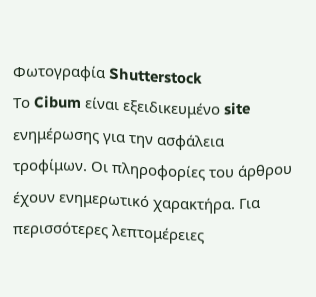Φωτογραφία Shutterstock
Το Cibum είναι εξειδικευμένο site ενημέρωσης για την ασφάλεια τροφίμων. Οι πληροφορίες του άρθρου έχουν ενημερωτικό χαρακτήρα. Για περισσότερες λεπτομέρειες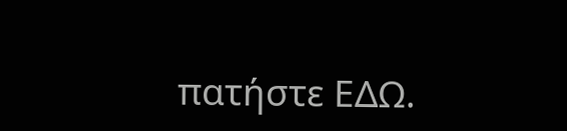πατήστε ΕΔΩ.